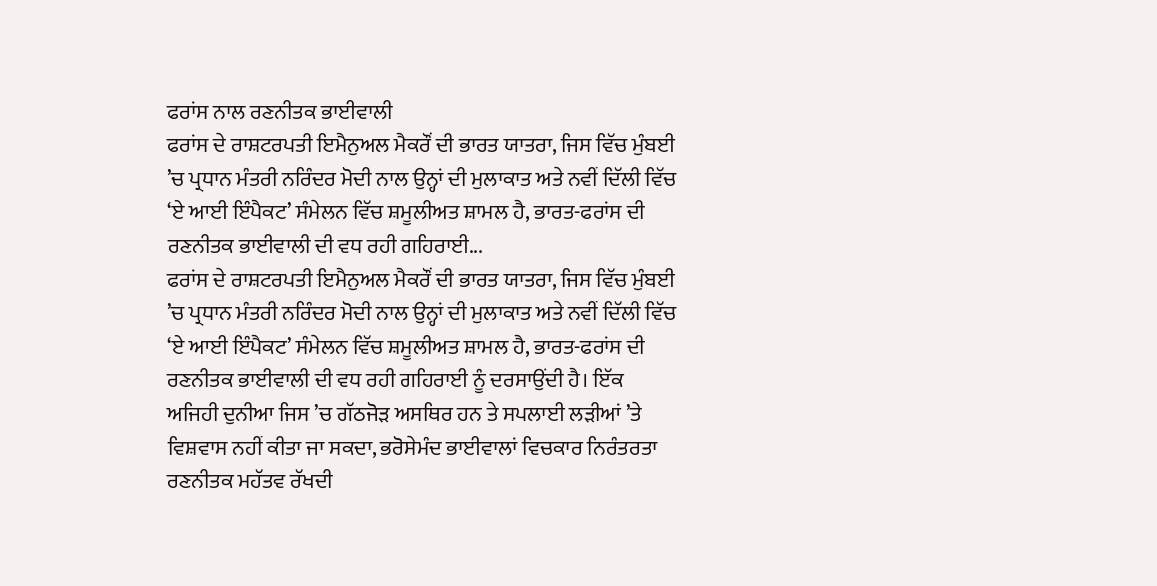ਫਰਾਂਸ ਨਾਲ ਰਣਨੀਤਕ ਭਾਈਵਾਲੀ
ਫਰਾਂਸ ਦੇ ਰਾਸ਼ਟਰਪਤੀ ਇਮੈਨੁਅਲ ਮੈਕਰੌਂ ਦੀ ਭਾਰਤ ਯਾਤਰਾ, ਜਿਸ ਵਿੱਚ ਮੁੰਬਈ ’ਚ ਪ੍ਰਧਾਨ ਮੰਤਰੀ ਨਰਿੰਦਰ ਮੋਦੀ ਨਾਲ ਉਨ੍ਹਾਂ ਦੀ ਮੁਲਾਕਾਤ ਅਤੇ ਨਵੀਂ ਦਿੱਲੀ ਵਿੱਚ ‘ਏ ਆਈ ਇੰਪੈਕਟ’ ਸੰਮੇਲਨ ਵਿੱਚ ਸ਼ਮੂਲੀਅਤ ਸ਼ਾਮਲ ਹੈ, ਭਾਰਤ-ਫਰਾਂਸ ਦੀ ਰਣਨੀਤਕ ਭਾਈਵਾਲੀ ਦੀ ਵਧ ਰਹੀ ਗਹਿਰਾਈ...
ਫਰਾਂਸ ਦੇ ਰਾਸ਼ਟਰਪਤੀ ਇਮੈਨੁਅਲ ਮੈਕਰੌਂ ਦੀ ਭਾਰਤ ਯਾਤਰਾ, ਜਿਸ ਵਿੱਚ ਮੁੰਬਈ ’ਚ ਪ੍ਰਧਾਨ ਮੰਤਰੀ ਨਰਿੰਦਰ ਮੋਦੀ ਨਾਲ ਉਨ੍ਹਾਂ ਦੀ ਮੁਲਾਕਾਤ ਅਤੇ ਨਵੀਂ ਦਿੱਲੀ ਵਿੱਚ ‘ਏ ਆਈ ਇੰਪੈਕਟ’ ਸੰਮੇਲਨ ਵਿੱਚ ਸ਼ਮੂਲੀਅਤ ਸ਼ਾਮਲ ਹੈ, ਭਾਰਤ-ਫਰਾਂਸ ਦੀ ਰਣਨੀਤਕ ਭਾਈਵਾਲੀ ਦੀ ਵਧ ਰਹੀ ਗਹਿਰਾਈ ਨੂੰ ਦਰਸਾਉਂਦੀ ਹੈ। ਇੱਕ
ਅਜਿਹੀ ਦੁਨੀਆ ਜਿਸ ’ਚ ਗੱਠਜੋੜ ਅਸਥਿਰ ਹਨ ਤੇ ਸਪਲਾਈ ਲੜੀਆਂ ’ਤੇ ਵਿਸ਼ਵਾਸ ਨਹੀਂ ਕੀਤਾ ਜਾ ਸਕਦਾ, ਭਰੋਸੇਮੰਦ ਭਾਈਵਾਲਾਂ ਵਿਚਕਾਰ ਨਿਰੰਤਰਤਾ ਰਣਨੀਤਕ ਮਹੱਤਵ ਰੱਖਦੀ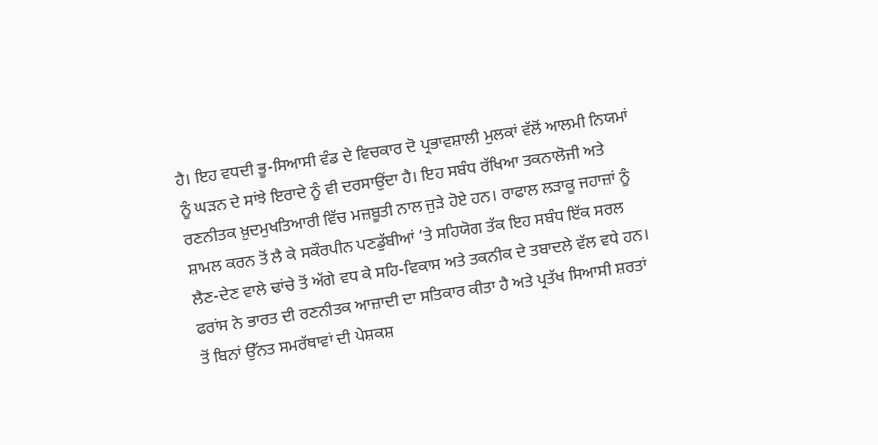ਹੈ। ਇਹ ਵਧਦੀ ਭੂ-ਸਿਆਸੀ ਵੰਡ ਦੇ ਵਿਚਕਾਰ ਦੋ ਪ੍ਰਭਾਵਸ਼ਾਲੀ ਮੁਲਕਾਂ ਵੱਲੋਂ ਆਲਮੀ ਨਿਯਮਾਂ ਨੂੰ ਘੜਨ ਦੇ ਸਾਂਝੇ ਇਰਾਦੇ ਨੂੰ ਵੀ ਦਰਸਾਉਂਦਾ ਹੈ। ਇਹ ਸਬੰਧ ਰੱਖਿਆ ਤਕਨਾਲੋਜੀ ਅਤੇ ਰਣਨੀਤਕ ਖ਼ੁਦਮੁਖਤਿਆਰੀ ਵਿੱਚ ਮਜ਼ਬੂਤੀ ਨਾਲ ਜੁੜੇ ਹੋਏ ਹਨ। ਰਾਫਾਲ ਲੜਾਕੂ ਜਹਾਜ਼ਾਂ ਨੂੰ ਸ਼ਾਮਲ ਕਰਨ ਤੋਂ ਲੈ ਕੇ ਸਕੌਰਪੀਨ ਪਣਡੁੱਬੀਆਂ ’ਤੇ ਸਹਿਯੋਗ ਤੱਕ ਇਹ ਸਬੰਧ ਇੱਕ ਸਰਲ ਲੈਣ-ਦੇਣ ਵਾਲੇ ਢਾਂਚੇ ਤੋਂ ਅੱਗੇ ਵਧ ਕੇ ਸਹਿ-ਵਿਕਾਸ ਅਤੇ ਤਕਨੀਕ ਦੇ ਤਬਾਦਲੇ ਵੱਲ ਵਧੇ ਹਨ। ਫਰਾਂਸ ਨੇ ਭਾਰਤ ਦੀ ਰਣਨੀਤਕ ਆਜ਼ਾਦੀ ਦਾ ਸਤਿਕਾਰ ਕੀਤਾ ਹੈ ਅਤੇ ਪ੍ਰਤੱਖ ਸਿਆਸੀ ਸ਼ਰਤਾਂ ਤੋਂ ਬਿਨਾਂ ਉੱਨਤ ਸਮਰੱਥਾਵਾਂ ਦੀ ਪੇਸ਼ਕਸ਼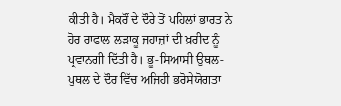ਕੀਤੀ ਹੈ। ਮੈਕਰੌਂ ਦੇ ਦੌਰੇ ਤੋਂ ਪਹਿਲਾਂ ਭਾਰਤ ਨੇ ਹੋਰ ਰਾਫਾਲ ਲੜਾਕੂ ਜਹਾਜ਼ਾਂ ਦੀ ਖ਼ਰੀਦ ਨੂੰ ਪ੍ਰਵਾਨਗੀ ਦਿੱਤੀ ਹੈ। ਭੂ-ਸਿਆਸੀ ਉਥਲ-ਪੁਥਲ ਦੇ ਦੌਰ ਵਿੱਚ ਅਜਿਹੀ ਭਰੋਸੇਯੋਗਤਾ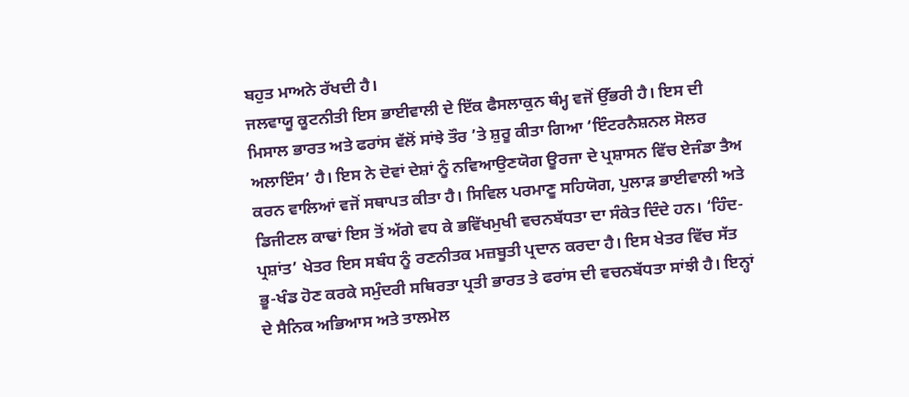ਬਹੁਤ ਮਾਅਨੇ ਰੱਖਦੀ ਹੈ।
ਜਲਵਾਯੂ ਕੂਟਨੀਤੀ ਇਸ ਭਾਈਵਾਲੀ ਦੇ ਇੱਕ ਫੈਸਲਾਕੁਨ ਥੰਮ੍ਹ ਵਜੋਂ ਉੱਭਰੀ ਹੈ। ਇਸ ਦੀ ਮਿਸਾਲ ਭਾਰਤ ਅਤੇ ਫਰਾਂਸ ਵੱਲੋਂ ਸਾਂਝੇ ਤੌਰ ’ਤੇ ਸ਼ੁਰੂ ਕੀਤਾ ਗਿਆ ‘ਇੰਟਰਨੈਸ਼ਨਲ ਸੋਲਰ ਅਲਾਇੰਸ’ ਹੈ। ਇਸ ਨੇ ਦੋਵਾਂ ਦੇਸ਼ਾਂ ਨੂੰ ਨਵਿਆਉਣਯੋਗ ਊਰਜਾ ਦੇ ਪ੍ਰਸ਼ਾਸਨ ਵਿੱਚ ਏਜੰਡਾ ਤੈਅ ਕਰਨ ਵਾਲਿਆਂ ਵਜੋਂ ਸਥਾਪਤ ਕੀਤਾ ਹੈ। ਸਿਵਿਲ ਪਰਮਾਣੂ ਸਹਿਯੋਗ, ਪੁਲਾੜ ਭਾਈਵਾਲੀ ਅਤੇ ਡਿਜੀਟਲ ਕਾਢਾਂ ਇਸ ਤੋਂ ਅੱਗੇ ਵਧ ਕੇ ਭਵਿੱਖਮੁਖੀ ਵਚਨਬੱਧਤਾ ਦਾ ਸੰਕੇਤ ਦਿੰਦੇ ਹਨ। ‘ਹਿੰਦ-ਪ੍ਰਸ਼ਾਂਤ’ ਖੇਤਰ ਇਸ ਸਬੰਧ ਨੂੰ ਰਣਨੀਤਕ ਮਜ਼ਬੂਤੀ ਪ੍ਰਦਾਨ ਕਰਦਾ ਹੈ। ਇਸ ਖੇਤਰ ਵਿੱਚ ਸੱਤ ਭੂ-ਖੰਡ ਹੋਣ ਕਰਕੇ ਸਮੁੰਦਰੀ ਸਥਿਰਤਾ ਪ੍ਰਤੀ ਭਾਰਤ ਤੇ ਫਰਾਂਸ ਦੀ ਵਚਨਬੱਧਤਾ ਸਾਂਝੀ ਹੈ। ਇਨ੍ਹਾਂ ਦੇ ਸੈਨਿਕ ਅਭਿਆਸ ਅਤੇ ਤਾਲਮੇਲ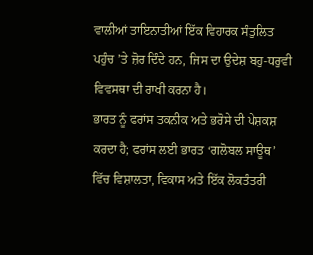ਵਾਲੀਆਂ ਤਾਇਨਾਤੀਆਂ ਇੱਕ ਵਿਹਾਰਕ ਸੰਤੁਲਿਤ ਪਹੁੰਚ ’ਤੇ ਜ਼ੋਰ ਦਿੰਦੇ ਹਨ, ਜਿਸ ਦਾ ਉਦੇਸ਼ ਬਹੁ-ਧਰੁਵੀ ਵਿਵਸਥਾ ਦੀ ਰਾਖੀ ਕਰਨਾ ਹੈ।
ਭਾਰਤ ਨੂੰ ਫਰਾਂਸ ਤਕਨੀਕ ਅਤੇ ਭਰੋਸੇ ਦੀ ਪੇਸ਼ਕਸ਼ ਕਰਦਾ ਹੈ; ਫਰਾਂਸ ਲਈ ਭਾਰਤ ‘ਗਲੋਬਲ ਸਾਊਥ’ ਵਿੱਚ ਵਿਸ਼ਾਲਤਾ, ਵਿਕਾਸ ਅਤੇ ਇੱਕ ਲੋਕਤੰਤਰੀ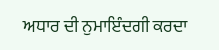ਅਧਾਰ ਦੀ ਨੁਮਾਇੰਦਗੀ ਕਰਦਾ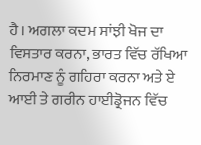ਹੈ। ਅਗਲਾ ਕਦਮ ਸਾਂਝੀ ਖੋਜ ਦਾ ਵਿਸਤਾਰ ਕਰਨਾ, ਭਾਰਤ ਵਿੱਚ ਰੱਖਿਆ ਨਿਰਮਾਣ ਨੂੰ ਗਹਿਰਾ ਕਰਨਾ ਅਤੇ ਏ ਆਈ ਤੇ ਗਰੀਨ ਹਾਈਡ੍ਰੋਜਨ ਵਿੱਚ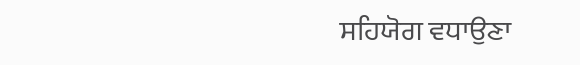ਸਹਿਯੋਗ ਵਧਾਉਣਾ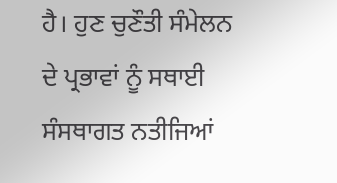ਹੈ। ਹੁਣ ਚੁਣੌਤੀ ਸੰਮੇਲਨ ਦੇ ਪ੍ਰਭਾਵਾਂ ਨੂੰ ਸਥਾਈ ਸੰਸਥਾਗਤ ਨਤੀਜਿਆਂ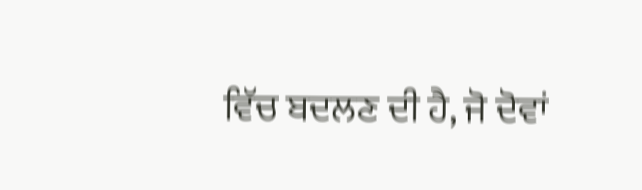ਵਿੱਚ ਬਦਲਣ ਦੀ ਹੈ, ਜੋ ਦੋਵਾਂ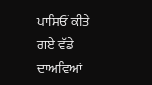ਪਾਸਿਓਂ ਕੀਤੇ ਗਏ ਵੱਡੇ ਦਾਅਵਿਆਂ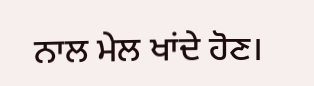ਨਾਲ ਮੇਲ ਖਾਂਦੇ ਹੋਣ।